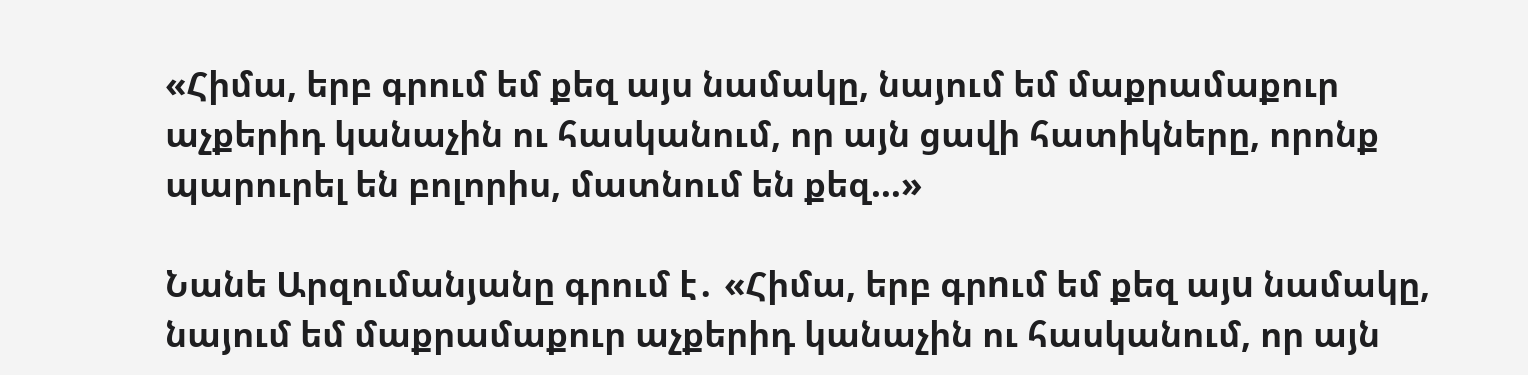«Հիմա, երբ գրում եմ քեզ այս նամակը, նայում եմ մաքրամաքուր աչքերիդ կանաչին ու հասկանում, որ այն ցավի հատիկները, որոնք պարուրել են բոլորիս, մատնում են քեզ…»

Նանե Արզումանյանը գրում է․ «Հիմա, երբ գրnւմ եմ քեզ այu նամակը, նայում եմ մաքրամաքուր աչքերիդ կանաչին ու հասկանում, որ այն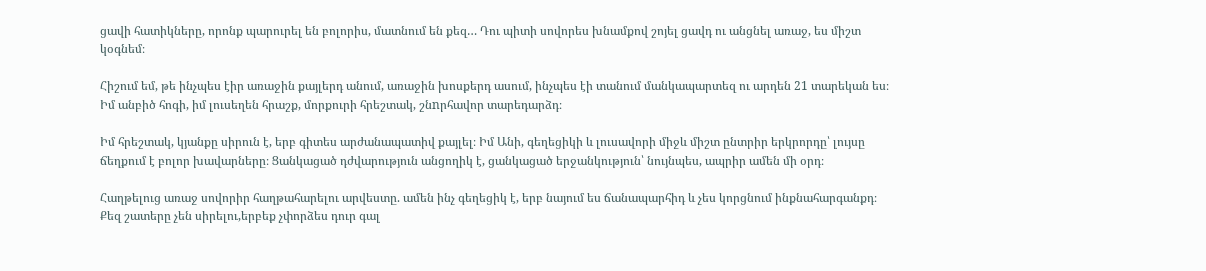ցավի հատիկները, որոնք պարուրել են բոլորիս, մատնում են քեզ… Դու պիտի սովորես խնամքով շոյել ցավդ ու անցնել առաջ, ես միշտ կօգնեմ։

Հիշում եմ, թե ինչպես էիր առաջին քայլերդ անում, առաջին խոսքերդ ասում, ինչպես էի տանում մանկապարտեզ ու արդեն 21 տարեկան ես։ Իմ անբիծ հոգի, իմ լուսեղեն հրաշք, մորքուրի հրեշտակ, շնnրհավոր տարեդարձդ։

Իմ հրեշտակ, կյանքը սիրուն է, երբ գիտես արժանապատիվ քայլել։ Իմ Անի, գեղեցիկի և լուսավորի միջև միշտ ընտրիր երկրորդը՝ լույսը ճեղքում է բոլոր խավարները։ Ցանկացած դժվարություն անցողիկ է, ցանկացած երջանկություն՝ նույնպես, ապրիր ամեն մի օրդ։

Հաղթելուց առաջ սովորիր հաղթահարելու արվեստը. ամեն ինչ գեղեցիկ է, երբ նայում ես ճանապարհիդ և չես կորցնում ինքնահարգանքդ։ Քեզ շատերը չեն սիրելու,երբեք չփորձես դուր գալ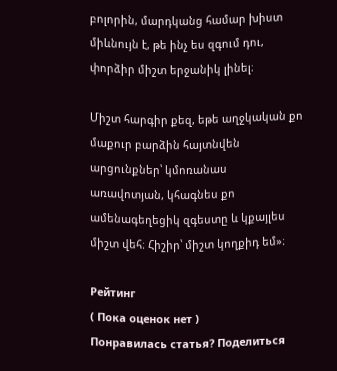բոլորին, մարդկանց համար խիստ միևնույն է, թե ինչ ես զգում դու, փորձիր միշտ երջանիկ լինել։

Միշտ հարգիր քեզ, եթե աղջկական քո մաքուր բարձին հայտնվեն արցունքներ՝ կմոռանաս առավոտյան, կհագնես քո ամենագեղեցիկ զգեստը և կքայլես միշտ վեհ։ Հիշիր՝ միշտ կողքիդ եմ»։

Рейтинг
( Пока оценок нет )
Понравилась статья? Поделиться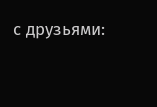с друзьями: